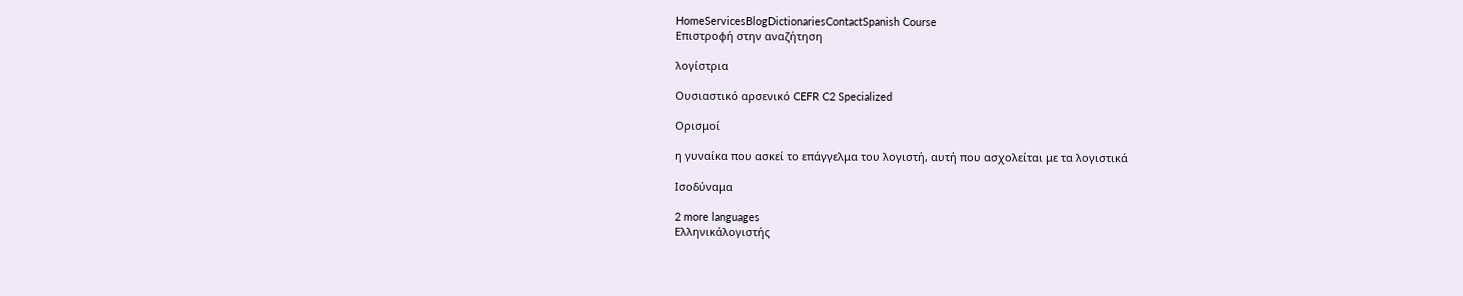HomeServicesBlogDictionariesContactSpanish Course
Επιστροφή στην αναζήτηση

λογίστρια

Ουσιαστικό αρσενικό CEFR C2 Specialized

Ορισμοί

η γυναίκα που ασκεί το επάγγελμα του λογιστή, αυτή που ασχολείται με τα λογιστικά

Ισοδύναμα

2 more languages
Ελληνικάλογιστής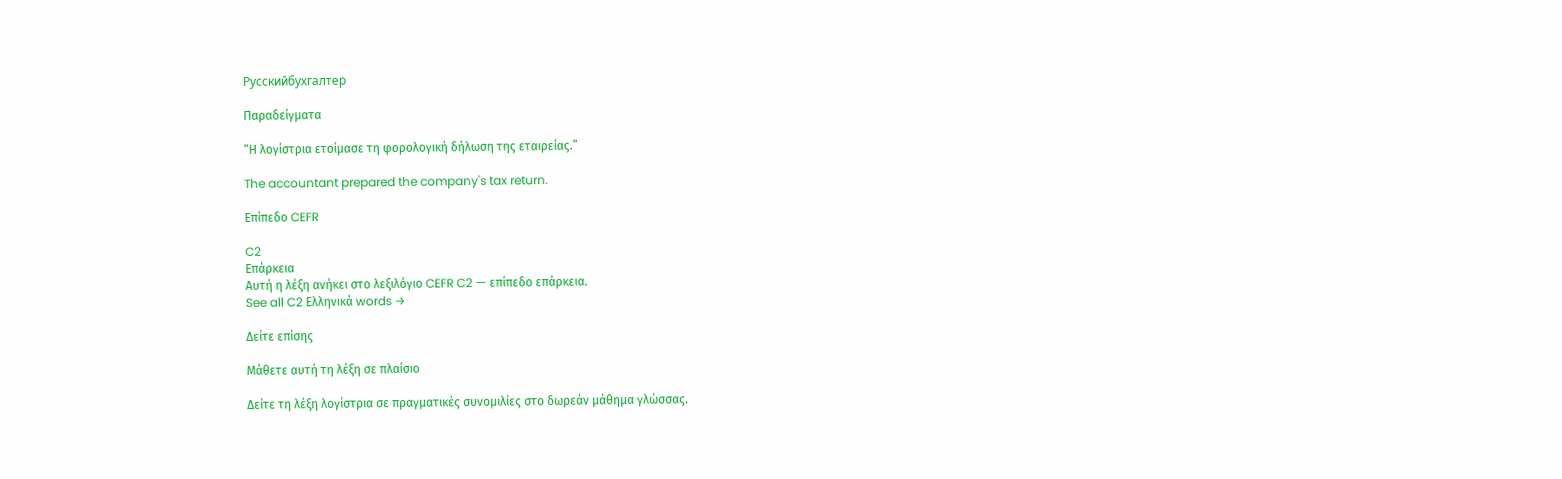Русскийбухгалтер

Παραδείγματα

“Η λογίστρια ετοίμασε τη φορολογική δήλωση της εταιρείας.”

The accountant prepared the company's tax return.

Επίπεδο CEFR

C2
Επάρκεια
Αυτή η λέξη ανήκει στο λεξιλόγιο CEFR C2 — επίπεδο επάρκεια.
See all C2 Ελληνικά words →

Δείτε επίσης

Μάθετε αυτή τη λέξη σε πλαίσιο

Δείτε τη λέξη λογίστρια σε πραγματικές συνομιλίες στο δωρεάν μάθημα γλώσσας.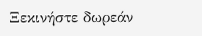Ξεκινήστε δωρεάν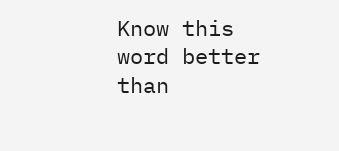Know this word better than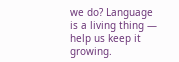we do? Language is a living thing — help us keep it growing.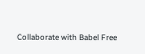Collaborate with Babel Free